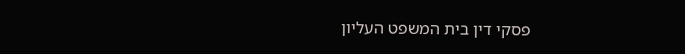פסקי דין בית המשפט העליון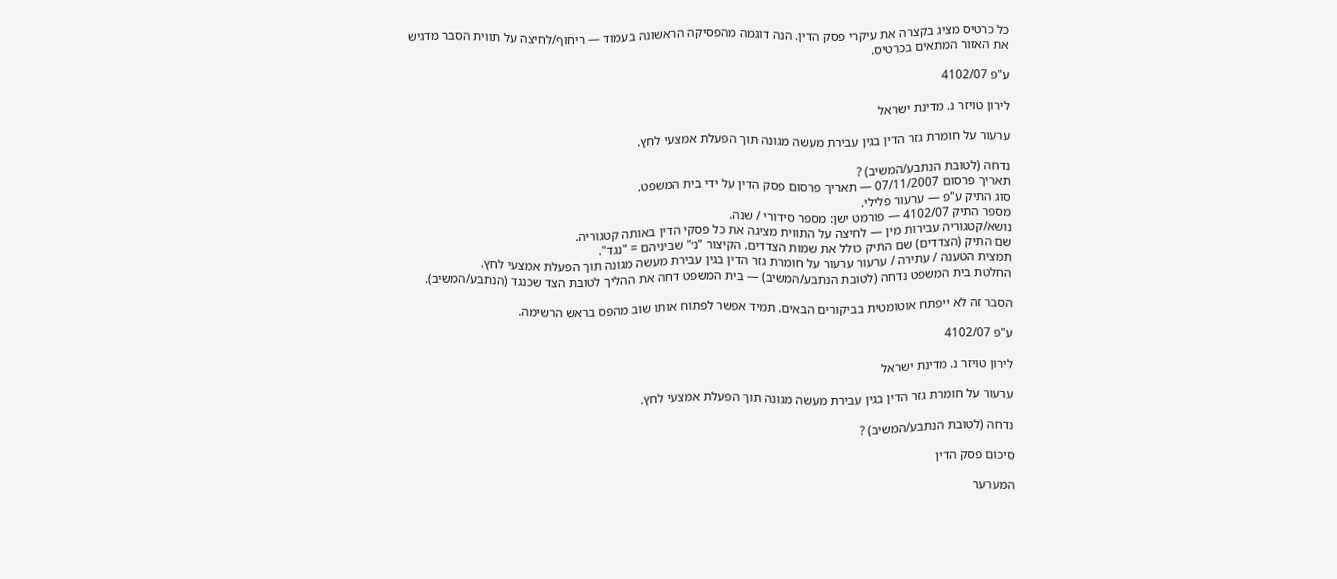כל כרטיס מציג בקצרה את עיקרי פסק הדין. הנה דוגמה מהפסיקה הראשונה בעמוד — ריחוף/לחיצה על תווית הסבר מדגיש את האזור המתאים בכרטיס.

ע"פ 4102/07

לירון טויזר נ. מדינת ישראל

ערעור על חומרת גזר הדין בגין עבירת מעשה מגונה תוך הפעלת אמצעי לחץ.

נדחה (לטובת הנתבע/המשיב) ?
תאריך פרסום 07/11/2007 — תאריך פרסום פסק הדין על ידי בית המשפט.
סוג התיק ע"פ — ערעור פלילי.
מספר התיק 4102/07 — פורמט ישן: מספר סידורי / שנה.
נושא/קטגוריה עבירות מין — לחיצה על התווית מציגה את כל פסקי הדין באותה קטגוריה.
שם התיק (הצדדים) שם התיק כולל את שמות הצדדים. הקיצור "נ׳" שביניהם = "נגד".
תמצית הטענה / עתירה / ערעור ערעור על חומרת גזר הדין בגין עבירת מעשה מגונה תוך הפעלת אמצעי לחץ.
החלטת בית המשפט נדחה (לטובת הנתבע/המשיב) — בית המשפט דחה את ההליך לטובת הצד שכנגד (הנתבע/המשיב).

הסבר זה לא ייפתח אוטומטית בביקורים הבאים. תמיד אפשר לפתוח אותו שוב מהפס בראש הרשימה.

ע"פ 4102/07

לירון טויזר נ. מדינת ישראל

ערעור על חומרת גזר הדין בגין עבירת מעשה מגונה תוך הפעלת אמצעי לחץ.

נדחה (לטובת הנתבע/המשיב) ?

סיכום פסק הדין

המערער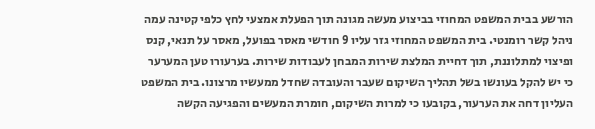הורשע בבית המשפט המחוזי בביצוע מעשה מגונה תוך הפעלת אמצעי לחץ כלפי קטינה עמה ניהל קשר רומנטי. בית המשפט המחוזי גזר עליו 9 חודשי מאסר בפועל, מאסר על תנאי, קנס ופיצוי למתלוננת, תוך דחיית המלצת שירות המבחן לעבודות שירות. בערעורו טען המערער כי יש להקל בעונשו בשל תהליך השיקום שעבר והעובדה שחדל ממעשיו מרצונו. בית המשפט העליון דחה את הערעור, בקובעו כי למרות השיקום, חומרת המעשים והפגיעה הקשה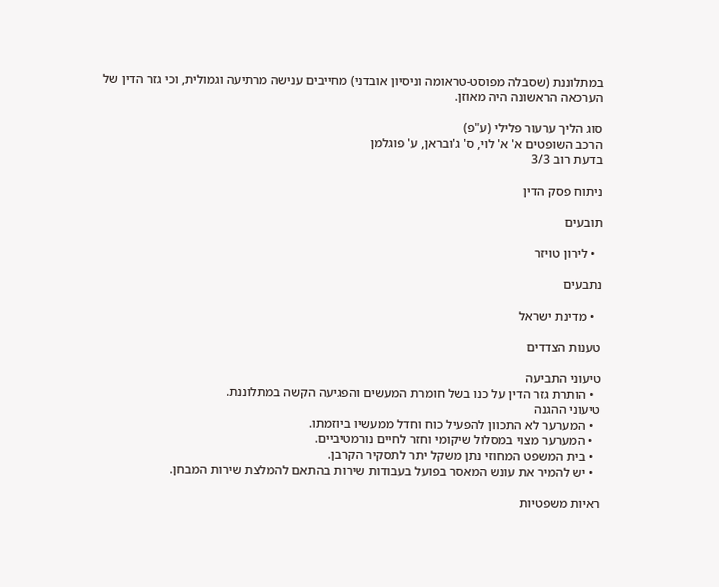במתלוננת (שסבלה מפוסט-טראומה וניסיון אובדני) מחייבים ענישה מרתיעה וגמולית, וכי גזר הדין של הערכאה הראשונה היה מאוזן.

סוג הליך ערעור פלילי (ע"פ)
הרכב השופטים א' א' לוי, ס' ג'ובראן, ע' פוגלמן
בדעת רוב 3/3

ניתוח פסק הדין

תובעים

  • לירון טויזר

נתבעים

  • מדינת ישראל

טענות הצדדים

טיעוני התביעה
  • הותרת גזר הדין על כנו בשל חומרת המעשים והפגיעה הקשה במתלוננת.
טיעוני ההגנה
  • המערער לא התכוון להפעיל כוח וחדל ממעשיו ביוזמתו.
  • המערער מצוי במסלול שיקומי וחזר לחיים נורמטיביים.
  • בית המשפט המחוזי נתן משקל יתר לתסקיר הקרבן.
  • יש להמיר את עונש המאסר בפועל בעבודות שירות בהתאם להמלצת שירות המבחן.

ראיות משפטיות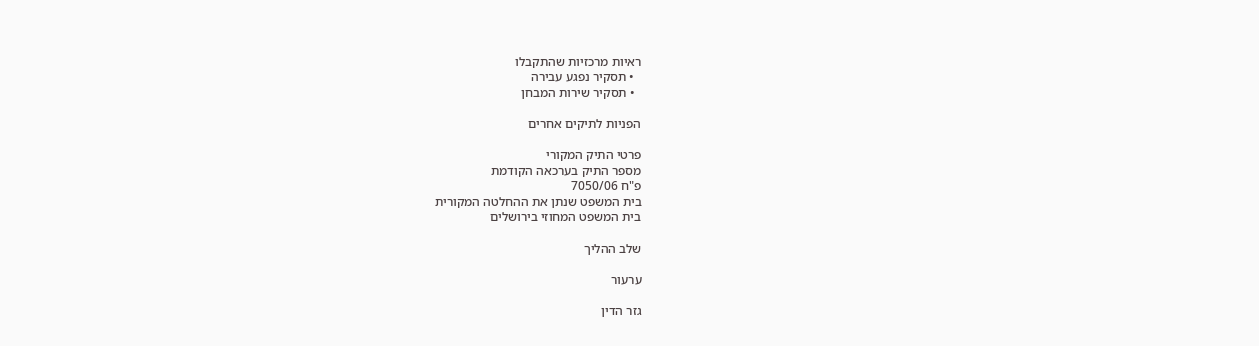ראיות מרכזיות שהתקבלו
  • תסקיר נפגע עבירה
  • תסקיר שירות המבחן

הפניות לתיקים אחרים

פרטי התיק המקורי
מספר התיק בערכאה הקודמת
פ"ח 7050/06
בית המשפט שנתן את ההחלטה המקורית
בית המשפט המחוזי בירושלים

שלב ההליך

ערעור

גזר הדין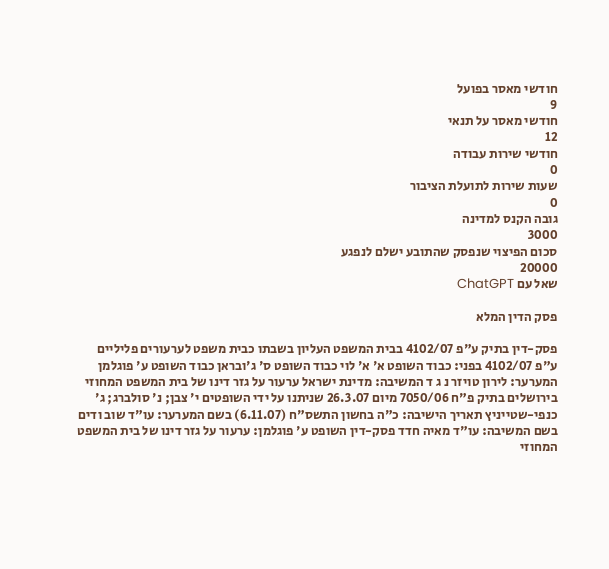חודשי מאסר בפועל
9
חודשי מאסר על תנאי
12
חודשי שירות עבודה
0
שעות שירות לתועלת הציבור
0
גובה הקנס למדינה
3000
סכום הפיצוי שנפסק שהתובע ישלם לנפגע
20000
שאל עם ChatGPT

פסק הדין המלא

פסק-דין בתיק ע"פ 4102/07 בבית המשפט העליון בשבתו כבית משפט לערעורים פליליים ע"פ 4102/07 בפני: כבוד השופט א' א' לוי כבוד השופט ס' ג'ובראן כבוד השופט ע' פוגלמן המערער: לירון טויזר נ ג ד המשיבה: מדינת ישראל ערעור על גזר דינו של בית המשפט המחוזי בירושלים בתיק פ"ח 7050/06 מיום 26.3.07 שניתנו על ידי השופטים י' צבן; נ' סולברג; ג' כנפי-שטייניץ תאריך הישיבה: כ"ה בחשון התשס"ח (6.11.07) בשם המערער: עו"ד שוב ודים בשם המשיבה: עו"ד מאיה חדד פסק-דין השופט ע' פוגלמן: ערעור על גזר דינו של בית המשפט המחוזי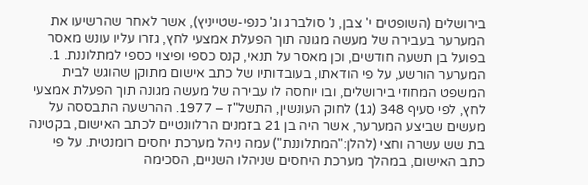בירושלים (השופטים י' צבן, נ' סולברג וג' כנפי-שטייניץ), אשר לאחר שהרשיעו את המערער בעבירה של מעשה מגונה תוך הפעלת אמצעי לחץ, גזרו עליו עונש מאסר בפועל בן תשעה חודשים, וכן מאסר על תנאי, קנס כספי ופיצוי כספי למתלוננת. 1. המערער הורשע, על פי הודאתו, בעובדותיו של כתב אישום מתוקן שהוגש לבית המשפט המחוזי בירושלים, ובו יוחסה לו עבירה של מעשה מגונה תוך הפעלת אמצעי לחץ, לפי סעיף 348 (ג1) לחוק העונשין, התשל"ז – 1977. ההרשעה התבססה על מעשים שביצע המערער, אשר היה בן 21 בזמנים הרלוונטיים לכתב האישום, בקטינה בת שש עשרה וחצי (להלן:"המתלוננת") עמה ניהל מערכת יחסים רומנטית. על פי כתב האישום, במהלך מערכת היחסים שניהלו השניים, הסכימה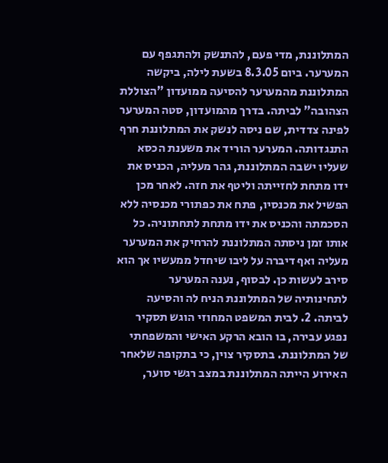המתלוננת, מדי פעם, להתנשק ולהתגפף עם המערער. ביום 8.3.05 בשעת לילה, ביקשה המתלוננת מהמערער להסיעה ממועדון "הצוללת הצהובה" לביתה. בדרך מהמועדון, סטה המערער לפינה צדדית, שם ניסה לנשק את המתלוננת חרף התנגדותה. המערער הוריד את משענת הכסא שעליו ישבה המתלוננת, גהר מעליה, הכניס את ידו מתחת לחזייתה וליטף את חזה. לאחר מכן הפשיל את מכנסיו, פתח את כפתורי מכנסיה ללא הסכמתה והכניס את ידו מתחת לתחתוניה. כל אותו זמן ניסתה המתלוננת להרחיק את המערער מעליה ואף דיברה על ליבו שיחדל ממעשיו אך הוא סירב לעשות כן. לבסוף, נענה המערער לתחינותיה של המתלוננת הניח לה והסיעה לביתה. 2. לבית המשפט המחוזי הוגש תסקיר נפגע עבירה, בו הובא הרקע האישי והמשפחתי של המתלוננת. בתסקיר צוין, כי בתקופה שלאחר האירוע הייתה המתלוננת במצב רגשי סוער,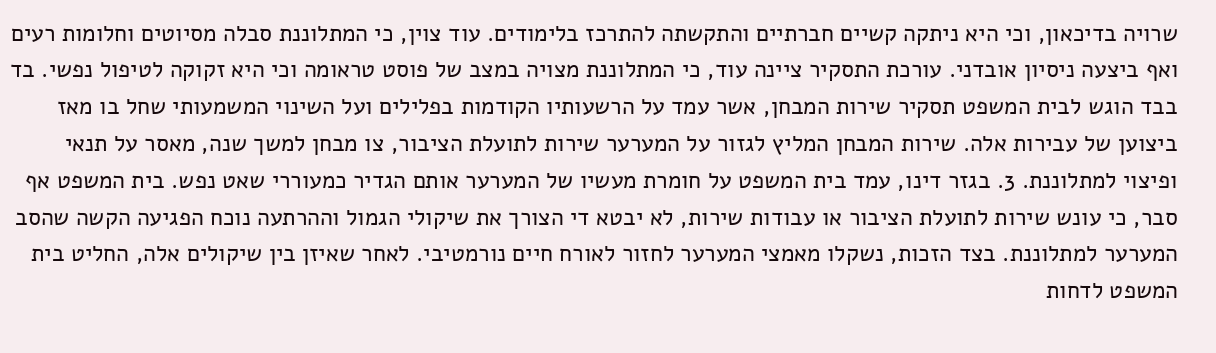שרויה בדיכאון, וכי היא ניתקה קשיים חברתיים והתקשתה להתרכז בלימודים. עוד צוין, כי המתלוננת סבלה מסיוטים וחלומות רעים ואף ביצעה ניסיון אובדני. עורכת התסקיר ציינה עוד, כי המתלוננת מצויה במצב של פוסט טראומה וכי היא זקוקה לטיפול נפשי. בד בבד הוגש לבית המשפט תסקיר שירות המבחן, אשר עמד על הרשעותיו הקודמות בפלילים ועל השינוי המשמעותי שחל בו מאז ביצוען של עבירות אלה. שירות המבחן המליץ לגזור על המערער שירות לתועלת הציבור, צו מבחן למשך שנה, מאסר על תנאי ופיצוי למתלוננת. 3. בגזר דינו, עמד בית המשפט על חומרת מעשיו של המערער אותם הגדיר כמעוררי שאט נפש. בית המשפט אף סבר, כי עונש שירות לתועלת הציבור או עבודות שירות, לא יבטא די הצורך את שיקולי הגמול וההרתעה נוכח הפגיעה הקשה שהסב המערער למתלוננת. בצד הזכות, נשקלו מאמצי המערער לחזור לאורח חיים נורמטיבי. לאחר שאיזן בין שיקולים אלה, החליט בית המשפט לדחות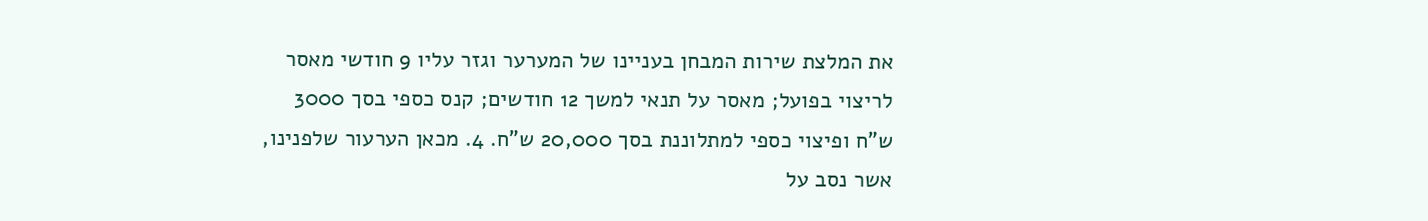את המלצת שירות המבחן בעניינו של המערער וגזר עליו 9 חודשי מאסר לריצוי בפועל; מאסר על תנאי למשך 12 חודשים; קנס כספי בסך 3000 ש"ח ופיצוי כספי למתלוננת בסך 20,000 ש"ח. 4. מכאן הערעור שלפנינו, אשר נסב על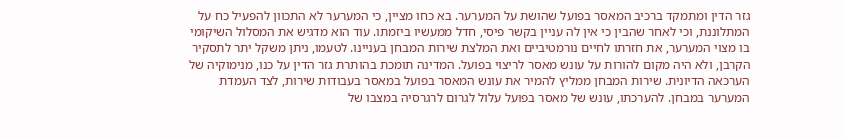גזר הדין ומתמקד ברכיב המאסר בפועל שהושת על המערער. בא כחו מציין, כי המערער לא התכוון להפעיל כח על המתלוננת, וכי לאחר שהבין כי אין לה עניין בקשר פיסי, חדל ממעשיו ביזמתו. עוד הוא מדגיש את המסלול השיקומי בו מצוי המערער, את חזרתו לחיים נורמטיביים ואת המלצת שירות המבחן בעניינו. לטעמו, ניתן משקל יתר לתסקיר הקרבן, ולא היה מקום להורות על עונש מאסר לריצוי בפועל. המדינה תומכת בהותרת גזר הדין על כנו, מנימוקיה של הערכאה הדיונית. שירות המבחן ממליץ להמיר את עונש המאסר בפועל במאסר בעבודות שירות, לצד העמדת המערער במבחן. להערכתו, עונש של מאסר בפועל עלול לגרום לרגרסיה במצבו של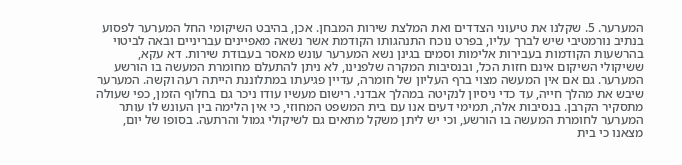המערער. 5. שקלנו את טיעוני הצדדים ואת המלצת שירות המבחן. אכן, בהיבט השיקומי החל המערער לפסוע בנתיב נורמטיבי שיש לברך עליו, בפרט נוכח התנהגותו הקודמת אשר נשאה מאפיינים עבריניים ובאה לביטוי בהרשעות הקודמות בעבירות אלימות וסמים בגינן נשא המערער עונש מאסר בעבודת שירות. דא עקא, ששיקולי השיקום אינם חזות הכל, ובנסיבות המקרה שלפנינו, לא ניתן להתעלם מחומרת המעשה בו הורשע המערער. גם אם אין המעשה מצוי ברף העליון של חומרה, עדיין פגיעתו במתלוננת הייתה רעה וקשה. המערער שיבש את מהלך חייה, עד כדי ניסיון לנקיטה במהלך אבדני. רישום מעשיו עודו ניכר גם בחלוף הזמן, כפי שעולה מתסקיר הקרבן. בנסיבות אלה, תמימי דעים אנו עם בית המשפט המחוזי, כי אין הלימה בין העונש לו עותר המערער לחומרת המעשה בו הורשע, וכי יש ליתן משקל מתאים גם לשיקולי גמול והרתעה. בסופו של יום, מצאנו כי בית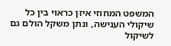המשפט המחוזי איזן כראוי בין כל שיקולי הענישה, ונתן משקל הולם גם לשיקול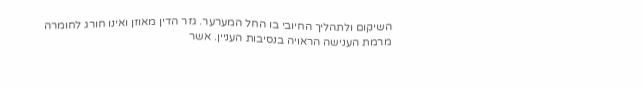השיקום ולתהליך החיובי בו החל המערער. גזר הדין מאוזן ואינו חורג לחומרה מרמת הענישה הראויה בנסיבות העניין. אשר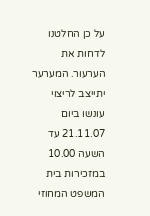על כן החלטנו לדחות את הערעור. המערער יתייצב לריצוי עונשו ביום 21.11.07 עד השעה 10.00 במזכירות בית המשפט המחוזי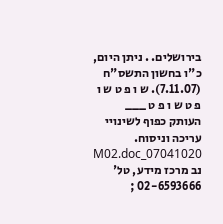בירושלים. . ניתן היום, כ"ו בחשון התשס"ח (7.11.07). ש ו פ ט ש ו פ ט ש ו פ ט ___ העותק כפוף לשינויי עריכה וניסוח. 07041020_M02.doc נב מרכז מידע, טל' 02-6593666 ;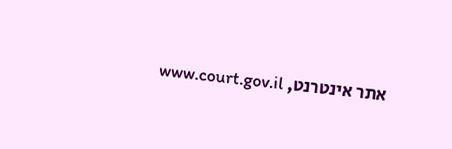אתר אינטרנט, www.court.gov.il